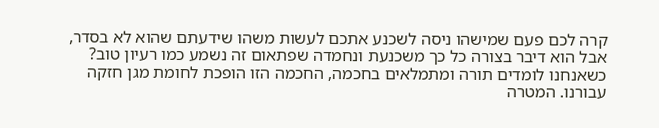קרה לכם פעם שמישהו ניסה לשכנע אתכם לעשות משהו שידעתם שהוא לא בסדר, אבל הוא דיבר בצורה כל כך משכנעת ונחמדה שפתאום זה נשמע כמו רעיון טוב? כשאנחנו לומדים תורה ומתמלאים בחכמה, החכמה הזו הופכת לחומת מגן חזקה עבורנו. המטרה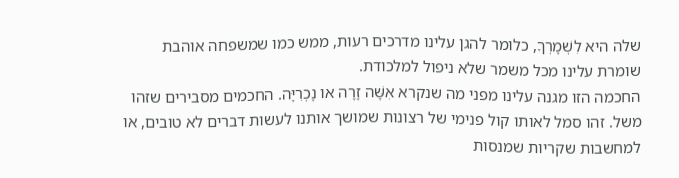שלה היא לִשְׁמָרְךָ, כלומר להגן עלינו מדרכים רעות, ממש כמו שמשפחה אוהבת שומרת עלינו מכל משמר שלא ניפול למלכודת.
החכמה הזו מגנה עלינו מפני מה שנקרא אִשָּׁה זָרָה או נָכְרִיָּה. החכמים מסבירים שזהו משל. זהו סמל לאותו קול פנימי של רצונות שמושך אותנו לעשות דברים לא טובים, או למחשבות שקריות שמנסות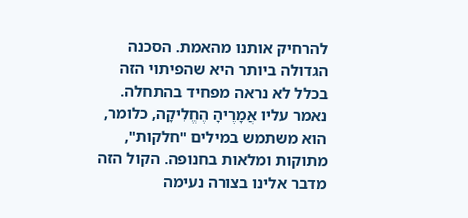להרחיק אותנו מהאמת. הסכנה הגדולה ביותר היא שהפיתוי הזה בכלל לא נראה מפחיד בהתחלה. נאמר עליו אֲמָרֶיהָ הֶחֱלִיקָה, כלומר, הוא משתמש במילים "חלקות", מתוקות ומלאות בחנופה. הקול הזה מדבר אלינו בצורה נעימה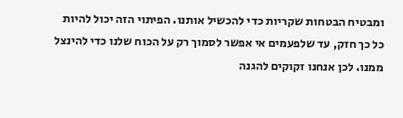ומבטיח הבטחות שקריות כדי להכשיל אותנו. הפיתוי הזה יכול להיות כל כך חזק, עד שלפעמים אי אפשר לסמוך רק על הכוח שלנו כדי להינצל ממנו. לכן אנחנו זקוקים להגנה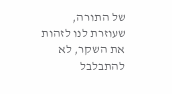של התורה, שעוזרת לנו לזהות את השקר, לא להתבלבל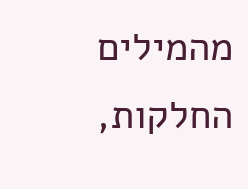מהמילים החלקות,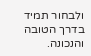ולבחור תמיד בדרך הטובה והנכונה.